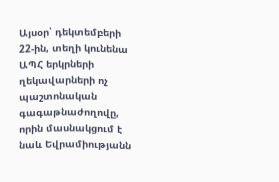Այսօր՝ դեկտեմբերի 22-ին, տեղի կունենա ԱՊՀ երկրների ղեկավարների ոչ պաշտոնական գագաթնաժողովը, որին մասնակցում է նաև Եվրամիությանն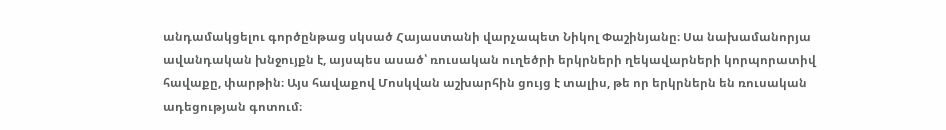անդամակցելու գործընթաց սկսած Հայաստանի վարչապետ Նիկոլ Փաշինյանը։ Սա նախամանորյա ավանդական խնջույքն է, այսպես ասած՝ ռուսական ուղեծրի երկրների ղեկավարների կորպորատիվ հավաքը, փարթին։ Այս հավաքով Մոսկվան աշխարհին ցույց է տալիս, թե որ երկրներն են ռուսական ադեցության գոտում։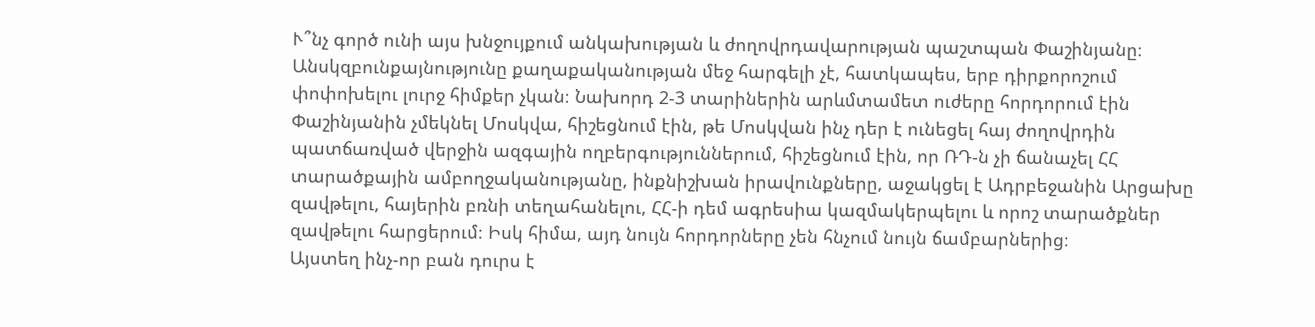Ւ՞նչ գործ ունի այս խնջույքում անկախության և ժողովրդավարության պաշտպան Փաշինյանը։
Անսկզբունքայնությունը քաղաքականության մեջ հարգելի չէ, հատկապես, երբ դիրքորոշում փոփոխելու լուրջ հիմքեր չկան։ Նախորդ 2-3 տարիներին արևմտամետ ուժերը հորդորում էին Փաշինյանին չմեկնել Մոսկվա, հիշեցնում էին, թե Մոսկվան ինչ դեր է ունեցել հայ ժողովրդին պատճառված վերջին ազգային ողբերգություններում, հիշեցնում էին, որ ՌԴ-ն չի ճանաչել ՀՀ տարածքային ամբողջականությանը, ինքնիշխան իրավունքները, աջակցել է Ադրբեջանին Արցախը զավթելու, հայերին բռնի տեղահանելու, ՀՀ-ի դեմ ագրեսիա կազմակերպելու և որոշ տարածքներ զավթելու հարցերում։ Իսկ հիմա, այդ նույն հորդորները չեն հնչում նույն ճամբարներից։
Այստեղ ինչ-որ բան դուրս է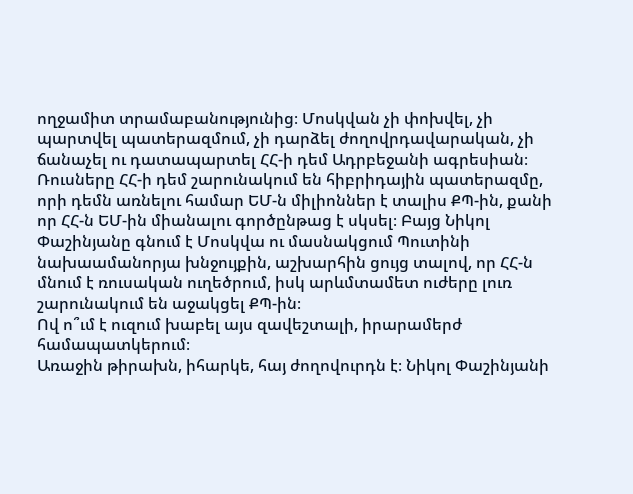ողջամիտ տրամաբանությունից։ Մոսկվան չի փոխվել, չի պարտվել պատերազմում, չի դարձել ժողովրդավարական, չի ճանաչել ու դատապարտել ՀՀ-ի դեմ Ադրբեջանի ագրեսիան։ Ռուսները ՀՀ-ի դեմ շարունակում են հիբրիդային պատերազմը, որի դեմն առնելու համար ԵՄ-ն միլիոններ է տալիս ՔՊ-ին, քանի որ ՀՀ-ն ԵՄ-ին միանալու գործընթաց է սկսել։ Բայց Նիկոլ Փաշինյանը գնում է Մոսկվա ու մասնակցում Պուտինի նախաամանորյա խնջույքին, աշխարհին ցույց տալով, որ ՀՀ-ն մնում է ռուսական ուղեծրում, իսկ արևմտամետ ուժերը լուռ շարունակում են աջակցել ՔՊ-ին։
Ով ո՞ւմ է ուզում խաբել այս զավեշտալի, իրարամերժ համապատկերում։
Առաջին թիրախն, իհարկե, հայ ժողովուրդն է։ Նիկոլ Փաշինյանի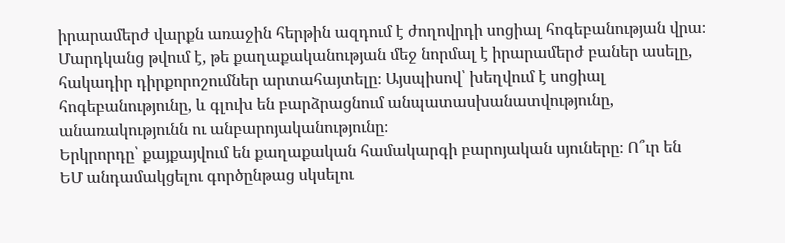իրարամերժ վարքն առաջին հերթին ազդում է ժողովրդի սոցիալ հոգեբանության վրա։ Մարդկանց թվում է, թե քաղաքականության մեջ նորմալ է իրարամերժ բաներ ասելը, հակադիր դիրքորոշումներ արտահայտելը։ Այսպիսով՝ խեղվում է սոցիալ հոգեբանությունը, և գլուխ են բարձրացնում անպատասխանատվությունը, անառակությունն ու անբարոյականությունը։
Երկրորդը՝ քայքայվում են քաղաքական համակարգի բարոյական սյուները։ Ո՞ւր են ԵՄ անդամակցելու գործընթաց սկսելու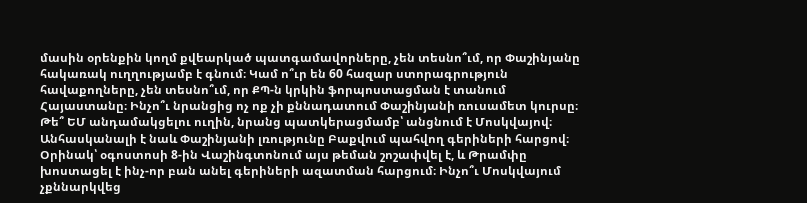մասին օրենքին կողմ քվեարկած պատգամավորները, չեն տեսնո՞ւմ, որ Փաշինյանը հակառակ ուղղությամբ է գնում։ Կամ ո՞ւր են 60 հազար ստորագրություն հավաքողները, չեն տեսնո՞ւմ, որ ՔՊ-ն կրկին ֆորպոստացման է տանում Հայաստանը։ Ինչո՞ւ նրանցից ոչ ոք չի քննադատում Փաշինյանի ռուսամետ կուրսը։ Թե՞ ԵՄ անդամակցելու ուղին, նրանց պատկերացմամբ՝ անցնում է Մոսկվայով։
Անհասկանալի է նաև Փաշինյանի լռությունը Բաքվում պահվող գերիների հարցով։ Օրինակ՝ օգոստոսի 8-ին Վաշինգտոնում այս թեման շոշափվել է, և Թրամփը խոստացել է ինչ-որ բան անել գերիների ազատման հարցում։ Ինչո՞ւ Մոսկվայում չքննարկվեց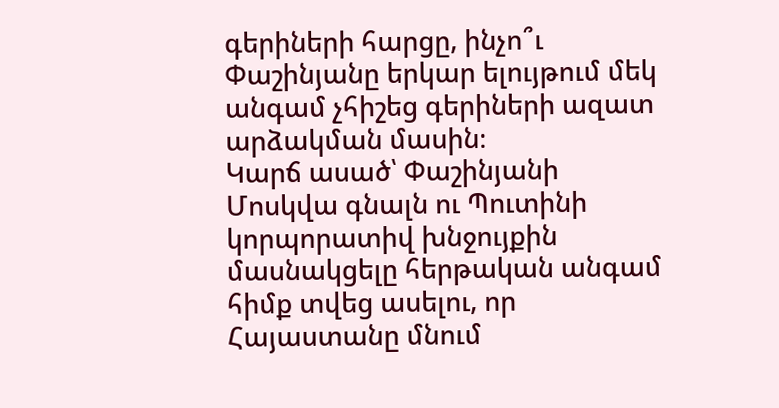գերիների հարցը, ինչո՞ւ Փաշինյանը երկար ելույթում մեկ անգամ չհիշեց գերիների ազատ արձակման մասին։
Կարճ ասած՝ Փաշինյանի Մոսկվա գնալն ու Պուտինի կորպորատիվ խնջույքին մասնակցելը հերթական անգամ հիմք տվեց ասելու, որ Հայաստանը մնում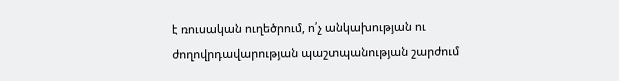է ռուսական ուղեծրում, ո՛չ անկախության ու ժողովրդավարության պաշտպանության շարժում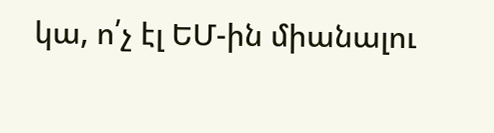կա, ո՛չ էլ ԵՄ-ին միանալու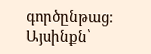գործընթաց։ Այսինքն՝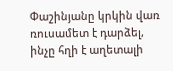Փաշինյանը կրկին վառ ռուսամետ է դարձել, ինչը հղի է աղետալի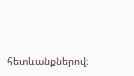հետևանքներով։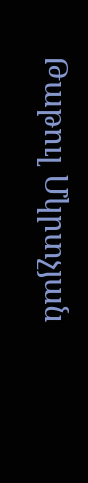Թաթուլ Մկրտչյան